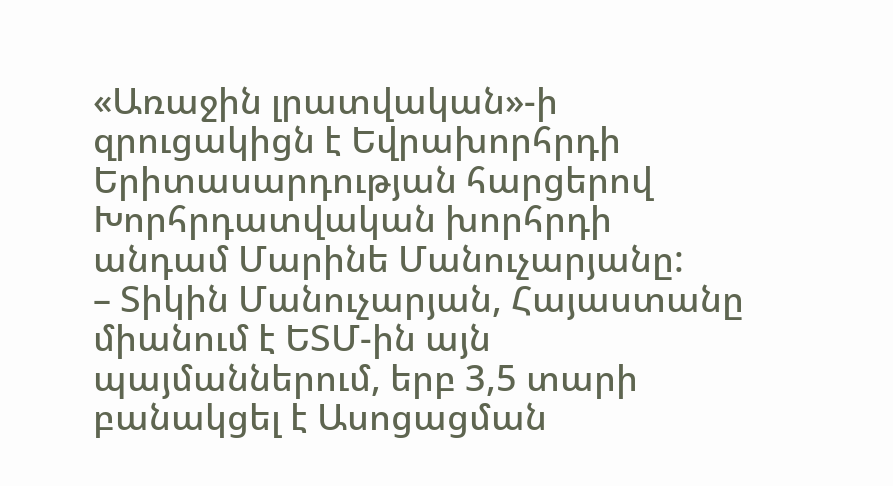«Առաջին լրատվական»-ի զրուցակիցն է Եվրախորհրդի Երիտասարդության հարցերով Խորհրդատվական խորհրդի անդամ Մարինե Մանուչարյանը:
– Տիկին Մանուչարյան, Հայաստանը միանում է ԵՏՄ-ին այն պայմաններում, երբ 3,5 տարի բանակցել է Ասոցացման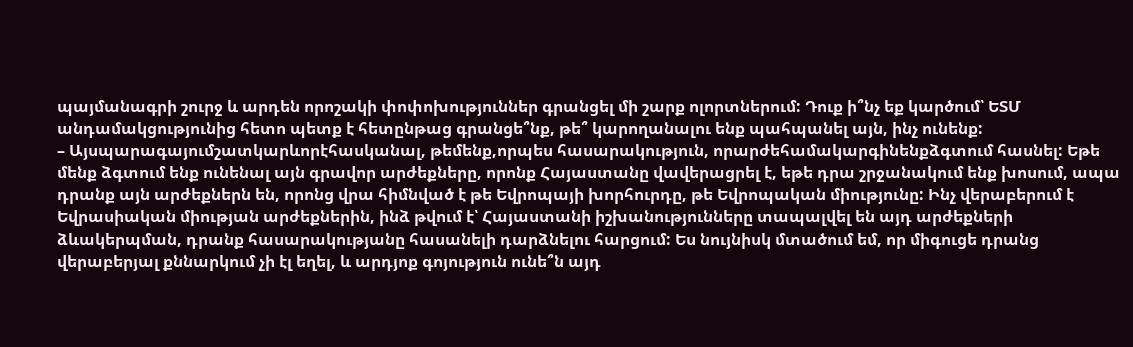պայմանագրի շուրջ և արդեն որոշակի փոփոխություններ գրանցել մի շարք ոլորտներում: Դուք ի՞նչ եք կարծում՝ ԵՏՄ անդամակցությունից հետո պետք է հետընթաց գրանցե՞նք, թե՞ կարողանալու ենք պահպանել այն, ինչ ունենք:
– Այսպարագայումշատկարևորէհասկանալ, թեմենք,որպես հասարակություն, որարժեհամակարգինենքձգտում հասնել: Եթե մենք ձգտում ենք ունենալ այն գրավոր արժեքները, որոնք Հայաստանը վավերացրել է, եթե դրա շրջանակում ենք խոսում, ապա դրանք այն արժեքներն են, որոնց վրա հիմնված է թե Եվրոպայի խորհուրդը, թե Եվրոպական միությունը: Ինչ վերաբերում է Եվրասիական միության արժեքներին, ինձ թվում է՝ Հայաստանի իշխանությունները տապալվել են այդ արժեքների ձևակերպման, դրանք հասարակությանը հասանելի դարձնելու հարցում: Ես նույնիսկ մտածում եմ, որ միգուցե դրանց վերաբերյալ քննարկում չի էլ եղել, և արդյոք գոյություն ունե՞ն այդ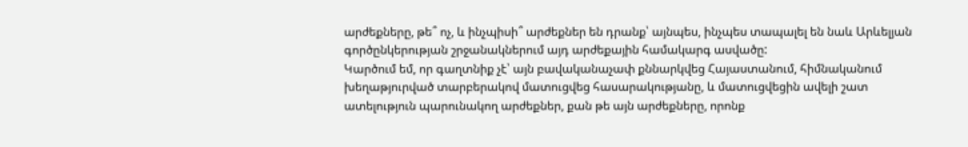արժեքները, թե՞ ոչ, և ինչպիսի՞ արժեքներ են դրանք՝ այնպես, ինչպես տապալել են նաև Արևելյան գործընկերության շրջանակներում այդ արժեքային համակարգ ասվածը:
Կարծում եմ, որ գաղտնիք չէ՝ այն բավականաչափ քննարկվեց Հայաստանում, հիմնականում խեղաթյուրված տարբերակով մատուցվեց հասարակությանը, և մատուցվեցին ավելի շատ ատելություն պարունակող արժեքներ, քան թե այն արժեքները, որոնք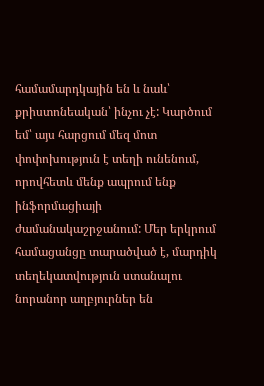համամարդկային են և նաև՝ քրիստոնեական՝ ինչու չէ: Կարծում եմ՝ այս հարցում մեզ մոտ փոփոխություն է տեղի ունենում, որովհետև մենք ապրում ենք ինֆորմացիայի ժամանակաշրջանում: Մեր երկրում համացանցը տարածված է, մարդիկ տեղեկատվություն ստանալու նորանոր աղբյուրներ են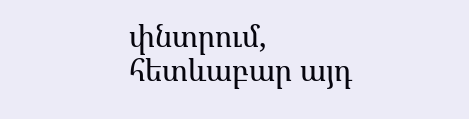փնտրում, հետևաբար այդ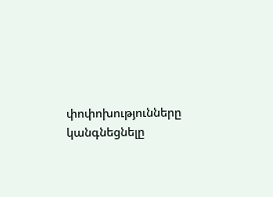փոփոխությունները կանգնեցնելը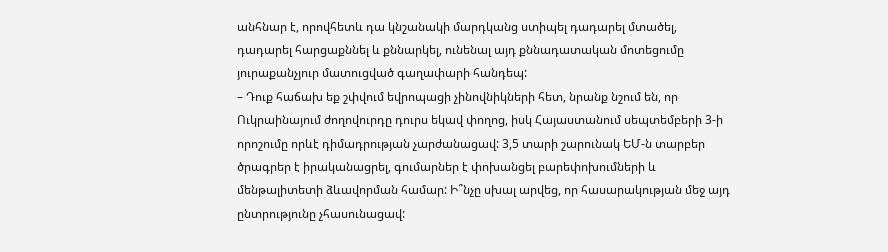անհնար է, որովհետև դա կնշանակի մարդկանց ստիպել դադարել մտածել, դադարել հարցաքննել և քննարկել, ունենալ այդ քննադատական մոտեցումը յուրաքանչյուր մատուցված գաղափարի հանդեպ:
– Դուք հաճախ եք շփվում եվրոպացի չինովնիկների հետ, նրանք նշում են, որ Ուկրաինայում ժողովուրդը դուրս եկավ փողոց, իսկ Հայաստանում սեպտեմբերի 3-ի որոշումը որևէ դիմադրության չարժանացավ: 3,5 տարի շարունակ ԵՄ-ն տարբեր ծրագրեր է իրականացրել, գումարներ է փոխանցել բարեփոխումների և մենթալիտետի ձևավորման համար: Ի՞նչը սխալ արվեց, որ հասարակության մեջ այդ ընտրությունը չհասունացավ: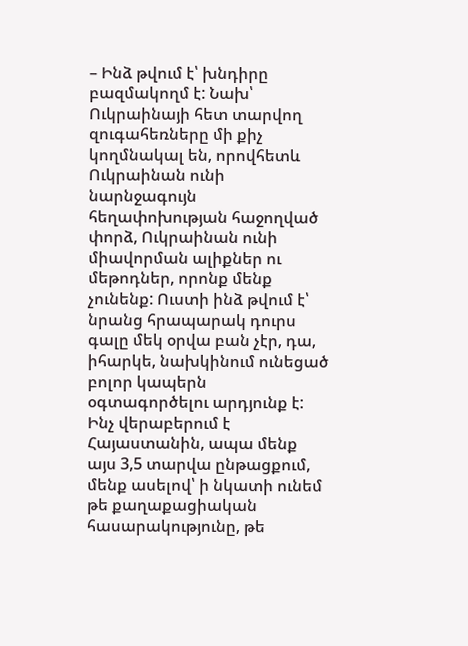– Ինձ թվում է՝ խնդիրը բազմակողմ է: Նախ՝ Ուկրաինայի հետ տարվող զուգահեռները մի քիչ կողմնակալ են, որովհետև Ուկրաինան ունի նարնջագույն հեղափոխության հաջողված փորձ, Ուկրաինան ունի միավորման ալիքներ ու մեթոդներ, որոնք մենք չունենք: Ուստի ինձ թվում է՝ նրանց հրապարակ դուրս գալը մեկ օրվա բան չէր, դա, իհարկե, նախկինում ունեցած բոլոր կապերն օգտագործելու արդյունք է:
Ինչ վերաբերում է Հայաստանին, ապա մենք այս 3,5 տարվա ընթացքում, մենք ասելով՝ ի նկատի ունեմ թե քաղաքացիական հասարակությունը, թե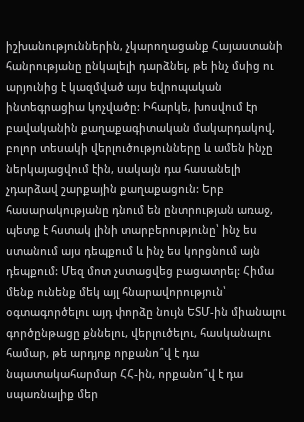իշխանություններին, չկարողացանք Հայաստանի հանրությանը ընկալելի դարձնել, թե ինչ մսից ու արյունից է կազմված այս եվրոպական ինտեգրացիա կոչվածը: Իհարկե, խոսվում էր բավականին քաղաքագիտական մակարդակով, բոլոր տեսակի վերլուծությունները և ամեն ինչը ներկայացվում էին, սակայն դա հասանելի չդարձավ շարքային քաղաքացուն: Երբ հասարակությանը դնում են ընտրության առաջ, պետք է հստակ լինի տարբերությունը՝ ինչ ես ստանում այս դեպքում և ինչ ես կորցնում այն դեպքում: Մեզ մոտ չստացվեց բացատրել: Հիմա մենք ունենք մեկ այլ հնարավորություն՝ օգտագործելու այդ փորձը նույն ԵՏՄ-ին միանալու գործընթացը քննելու, վերլուծելու, հասկանալու համար, թե արդյոք որքանո՞վ է դա նպատակահարմար ՀՀ-ին, որքանո՞վ է դա սպառնալիք մեր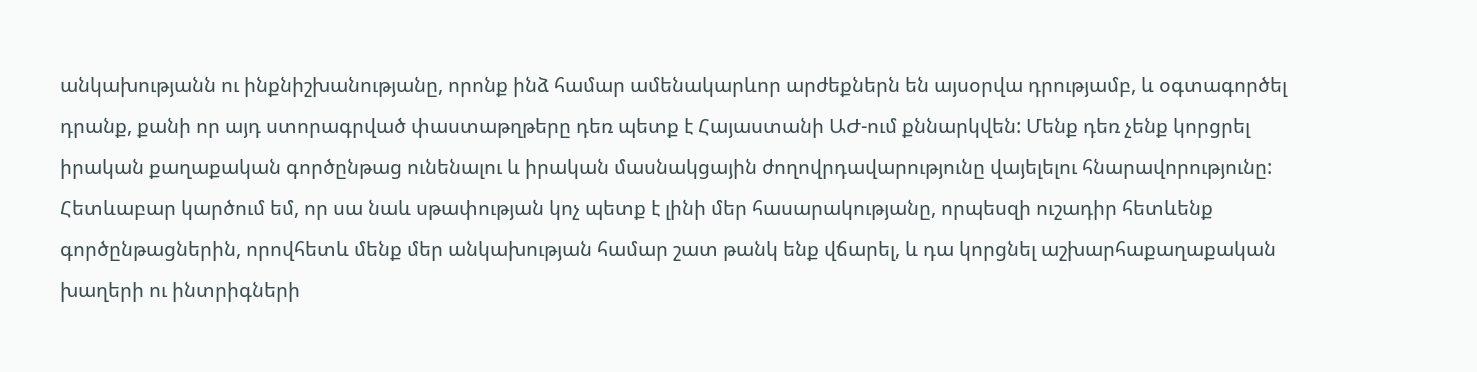անկախությանն ու ինքնիշխանությանը, որոնք ինձ համար ամենակարևոր արժեքներն են այսօրվա դրությամբ, և օգտագործել դրանք, քանի որ այդ ստորագրված փաստաթղթերը դեռ պետք է Հայաստանի ԱԺ-ում քննարկվեն: Մենք դեռ չենք կորցրել իրական քաղաքական գործընթաց ունենալու և իրական մասնակցային ժողովրդավարությունը վայելելու հնարավորությունը: Հետևաբար կարծում եմ, որ սա նաև սթափության կոչ պետք է լինի մեր հասարակությանը, որպեսզի ուշադիր հետևենք գործընթացներին, որովհետև մենք մեր անկախության համար շատ թանկ ենք վճարել, և դա կորցնել աշխարհաքաղաքական խաղերի ու ինտրիգների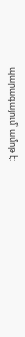պարագայում՝ ամոթ է: